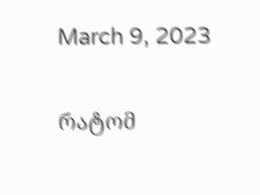March 9, 2023

რატომ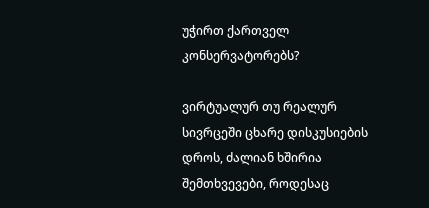უჭირთ ქართველ კონსერვატორებს?

ვირტუალურ თუ რეალურ სივრცეში ცხარე დისკუსიების დროს, ძალიან ხშირია შემთხვევები, როდესაც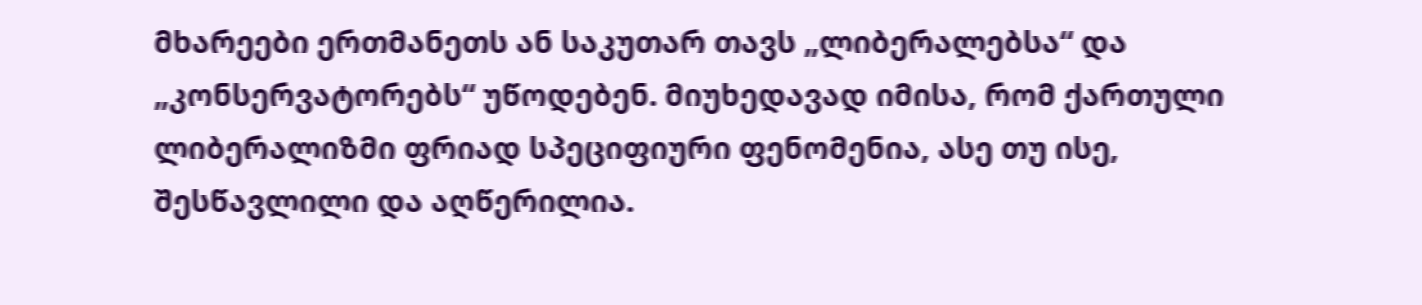მხარეები ერთმანეთს ან საკუთარ თავს „ლიბერალებსა“ და „კონსერვატორებს“ უწოდებენ. მიუხედავად იმისა, რომ ქართული ლიბერალიზმი ფრიად სპეციფიური ფენომენია, ასე თუ ისე, შესწავლილი და აღწერილია.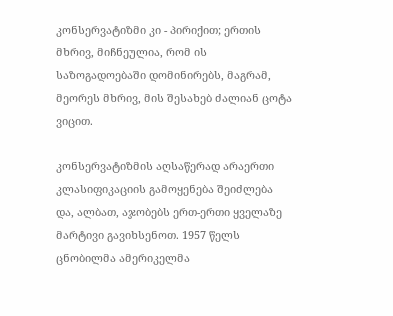კონსერვატიზმი კი - პირიქით; ერთის მხრივ, მიჩნეულია, რომ ის საზოგადოებაში დომინირებს, მაგრამ, მეორეს მხრივ, მის შესახებ ძალიან ცოტა ვიცით.

კონსერვატიზმის აღსაწერად არაერთი კლასიფიკაციის გამოყენება შეიძლება და, ალბათ, აჯობებს ერთ-ერთი ყველაზე მარტივი გავიხსენოთ. 1957 წელს ცნობილმა ამერიკელმა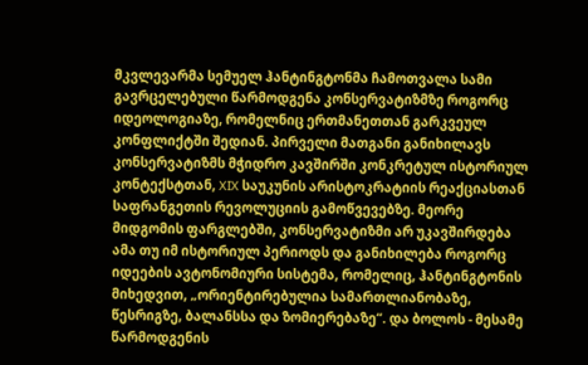მკვლევარმა სემუელ ჰანტინგტონმა ჩამოთვალა სამი გავრცელებული წარმოდგენა კონსერვატიზმზე როგორც იდეოლოგიაზე, რომელნიც ერთმანეთთან გარკვეულ კონფლიქტში შედიან. პირველი მათგანი განიხილავს კონსერვატიზმს მჭიდრო კავშირში კონკრეტულ ისტორიულ კონტექსტთან, XIX საუკუნის არისტოკრატიის რეაქციასთან საფრანგეთის რევოლუციის გამოწვევებზე. მეორე მიდგომის ფარგლებში, კონსერვატიზმი არ უკავშირდება ამა თუ იმ ისტორიულ პერიოდს და განიხილება როგორც იდეების ავტონომიური სისტემა, რომელიც, ჰანტინგტონის მიხედვით, „ორიენტირებულია სამართლიანობაზე, წესრიგზე, ბალანსსა და ზომიერებაზე“. და ბოლოს - მესამე წარმოდგენის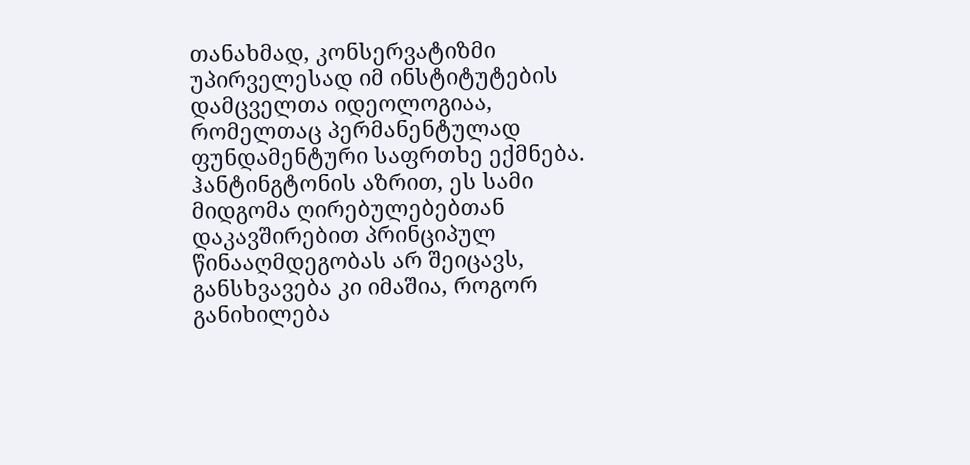თანახმად, კონსერვატიზმი უპირველესად იმ ინსტიტუტების დამცველთა იდეოლოგიაა, რომელთაც პერმანენტულად ფუნდამენტური საფრთხე ექმნება. ჰანტინგტონის აზრით, ეს სამი მიდგომა ღირებულებებთან დაკავშირებით პრინციპულ წინააღმდეგობას არ შეიცავს, განსხვავება კი იმაშია, როგორ განიხილება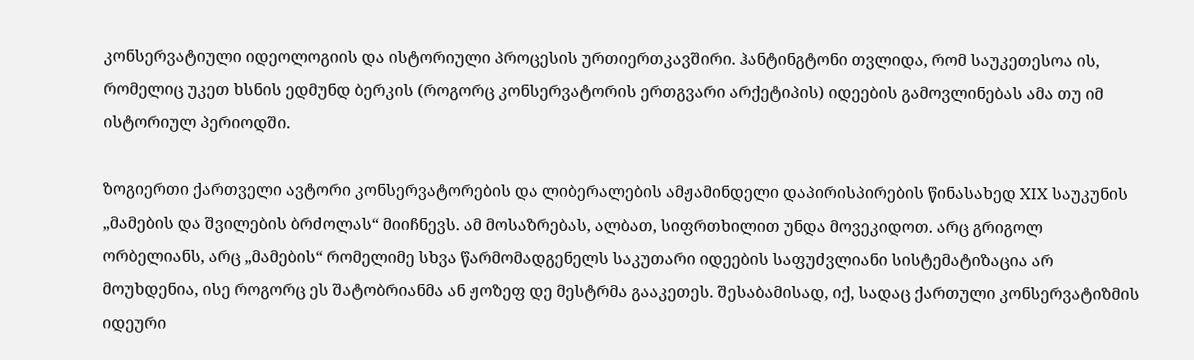კონსერვატიული იდეოლოგიის და ისტორიული პროცესის ურთიერთკავშირი. ჰანტინგტონი თვლიდა, რომ საუკეთესოა ის, რომელიც უკეთ ხსნის ედმუნდ ბერკის (როგორც კონსერვატორის ერთგვარი არქეტიპის) იდეების გამოვლინებას ამა თუ იმ ისტორიულ პერიოდში.

ზოგიერთი ქართველი ავტორი კონსერვატორების და ლიბერალების ამჟამინდელი დაპირისპირების წინასახედ XIX საუკუნის „მამების და შვილების ბრძოლას“ მიიჩნევს. ამ მოსაზრებას, ალბათ, სიფრთხილით უნდა მოვეკიდოთ. არც გრიგოლ ორბელიანს, არც „მამების“ რომელიმე სხვა წარმომადგენელს საკუთარი იდეების საფუძვლიანი სისტემატიზაცია არ მოუხდენია, ისე როგორც ეს შატობრიანმა ან ჟოზეფ დე მესტრმა გააკეთეს. შესაბამისად, იქ, სადაც ქართული კონსერვატიზმის იდეური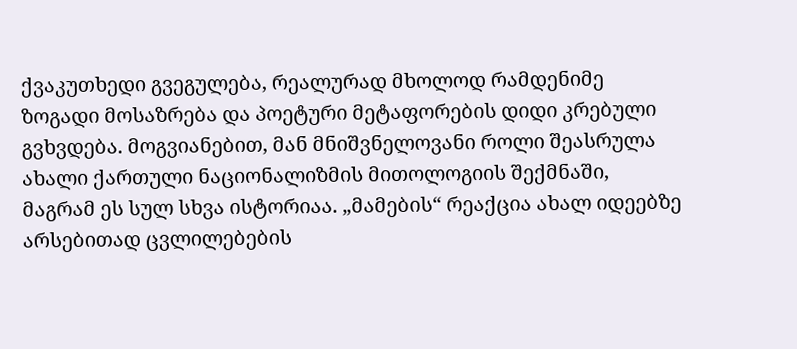ქვაკუთხედი გვეგულება, რეალურად მხოლოდ რამდენიმე ზოგადი მოსაზრება და პოეტური მეტაფორების დიდი კრებული გვხვდება. მოგვიანებით, მან მნიშვნელოვანი როლი შეასრულა ახალი ქართული ნაციონალიზმის მითოლოგიის შექმნაში, მაგრამ ეს სულ სხვა ისტორიაა. „მამების“ რეაქცია ახალ იდეებზე არსებითად ცვლილებების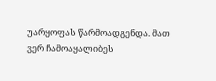უარყოფას წარმოადგენდა. მათ ვერ ჩამოაყალიბეს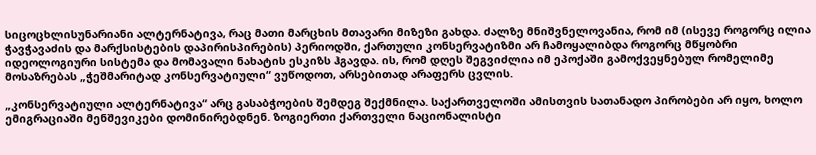სიცოცხლისუნარიანი ალტერნატივა, რაც მათი მარცხის მთავარი მიზეზი გახდა. ძალზე მნიშვნელოვანია, რომ იმ (ისევე როგორც ილია ჭავჭავაძის და მარქსისტების დაპირისპირების) პერიოდში, ქართული კონსერვატიზმი არ ჩამოყალიბდა როგორც მწყობრი იდეოლოგიური სისტემა და მომავალი ნახატის ესკიზს ჰგავდა. ის, რომ დღეს შეგვიძლია იმ ეპოქაში გამოქვეყნებულ რომელიმე მოსაზრებას „ჭეშმარიტად კონსერვატიული“ ვუწოდოთ, არსებითად არაფერს ცვლის.

„კონსერვატიული ალტერნატივა“ არც გასაბჭოების შემდეგ შექმნილა. საქართველოში ამისთვის სათანადო პირობები არ იყო, ხოლო ემიგრაციაში მენშევიკები დომინირებდნენ. ზოგიერთი ქართველი ნაციონალისტი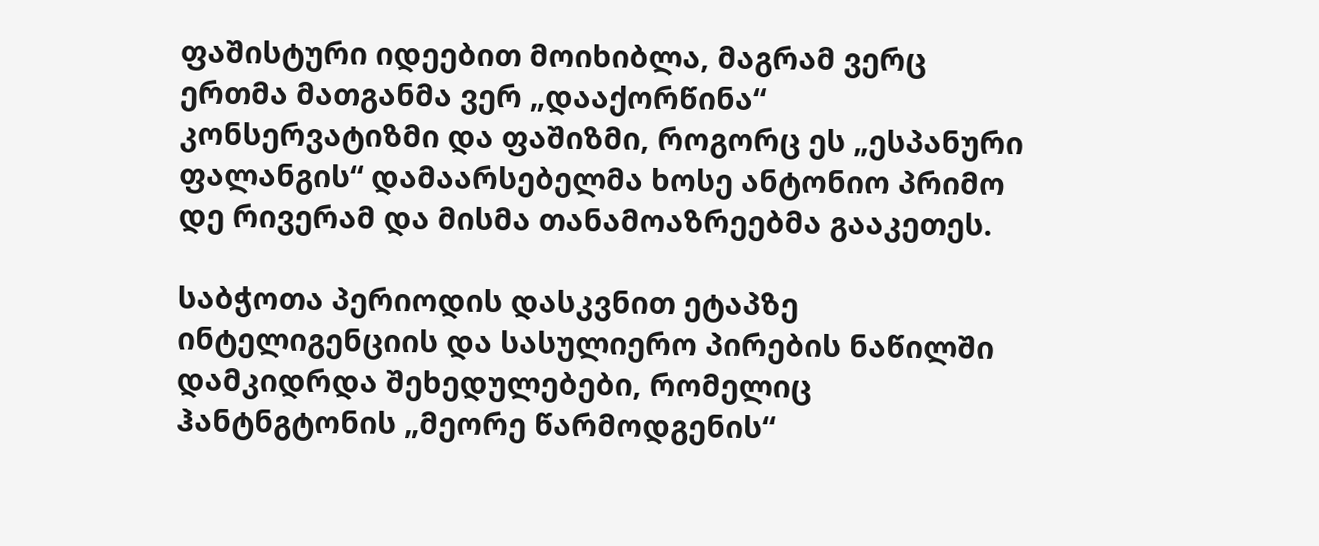ფაშისტური იდეებით მოიხიბლა, მაგრამ ვერც ერთმა მათგანმა ვერ „დააქორწინა“ კონსერვატიზმი და ფაშიზმი, როგორც ეს „ესპანური ფალანგის“ დამაარსებელმა ხოსე ანტონიო პრიმო დე რივერამ და მისმა თანამოაზრეებმა გააკეთეს.

საბჭოთა პერიოდის დასკვნით ეტაპზე ინტელიგენციის და სასულიერო პირების ნაწილში დამკიდრდა შეხედულებები, რომელიც ჰანტნგტონის „მეორე წარმოდგენის“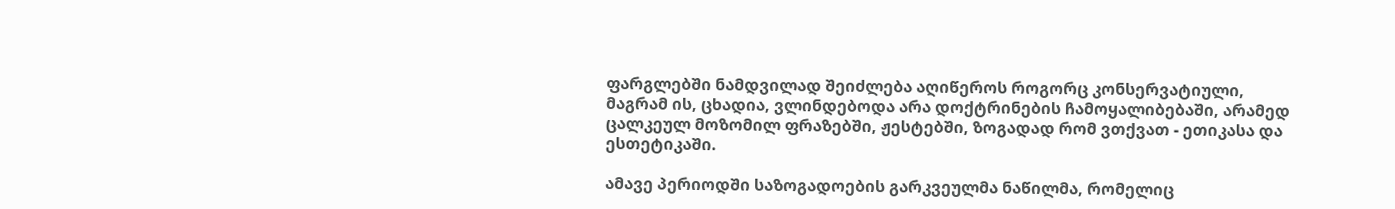ფარგლებში ნამდვილად შეიძლება აღიწეროს როგორც კონსერვატიული, მაგრამ ის, ცხადია, ვლინდებოდა არა დოქტრინების ჩამოყალიბებაში, არამედ ცალკეულ მოზომილ ფრაზებში, ჟესტებში, ზოგადად რომ ვთქვათ - ეთიკასა და ესთეტიკაში.

ამავე პერიოდში საზოგადოების გარკვეულმა ნაწილმა, რომელიც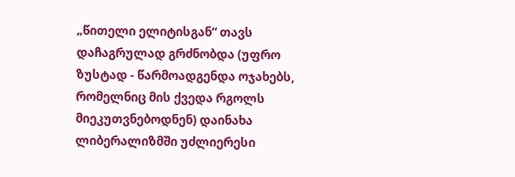„წითელი ელიტისგან“ თავს დაჩაგრულად გრძნობდა (უფრო ზუსტად - წარმოადგენდა ოჯახებს, რომელნიც მის ქვედა რგოლს მიეკუთვნებოდნენ) დაინახა ლიბერალიზმში უძლიერესი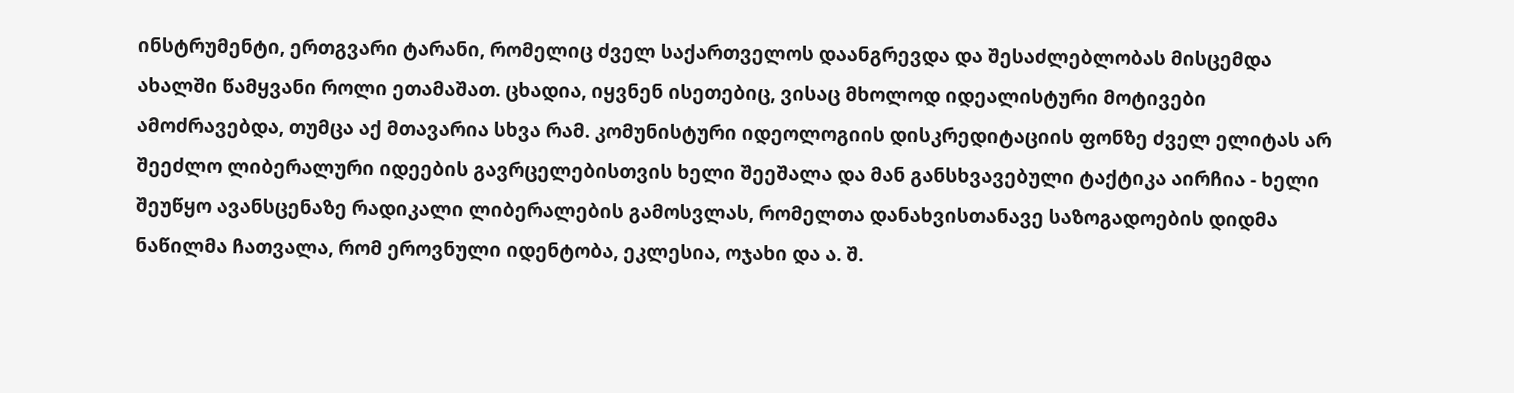ინსტრუმენტი, ერთგვარი ტარანი, რომელიც ძველ საქართველოს დაანგრევდა და შესაძლებლობას მისცემდა ახალში წამყვანი როლი ეთამაშათ. ცხადია, იყვნენ ისეთებიც, ვისაც მხოლოდ იდეალისტური მოტივები ამოძრავებდა, თუმცა აქ მთავარია სხვა რამ. კომუნისტური იდეოლოგიის დისკრედიტაციის ფონზე ძველ ელიტას არ შეეძლო ლიბერალური იდეების გავრცელებისთვის ხელი შეეშალა და მან განსხვავებული ტაქტიკა აირჩია - ხელი შეუწყო ავანსცენაზე რადიკალი ლიბერალების გამოსვლას, რომელთა დანახვისთანავე საზოგადოების დიდმა ნაწილმა ჩათვალა, რომ ეროვნული იდენტობა, ეკლესია, ოჯახი და ა. შ.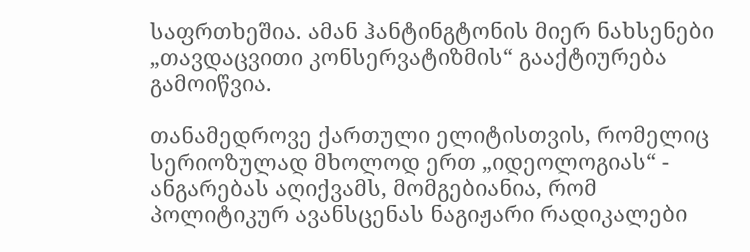საფრთხეშია. ამან ჰანტინგტონის მიერ ნახსენები „თავდაცვითი კონსერვატიზმის“ გააქტიურება გამოიწვია.

თანამედროვე ქართული ელიტისთვის, რომელიც სერიოზულად მხოლოდ ერთ „იდეოლოგიას“ - ანგარებას აღიქვამს, მომგებიანია, რომ პოლიტიკურ ავანსცენას ნაგიჟარი რადიკალები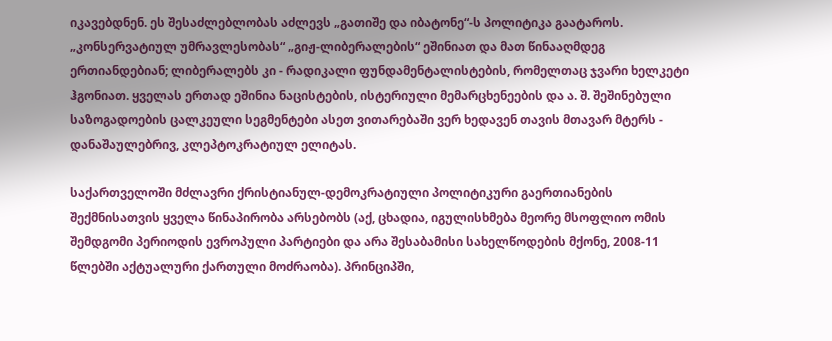იკავებდნენ. ეს შესაძლებლობას აძლევს „გათიშე და იბატონე“-ს პოლიტიკა გაატაროს. „კონსერვატიულ უმრავლესობას“ „გიჟ-ლიბერალების“ ეშინიათ და მათ წინააღმდეგ ერთიანდებიან; ლიბერალებს კი - რადიკალი ფუნდამენტალისტების, რომელთაც ჯვარი ხელკეტი ჰგონიათ. ყველას ერთად ეშინია ნაცისტების, ისტერიული მემარცხენეების და ა. შ. შეშინებული საზოგადოების ცალკეული სეგმენტები ასეთ ვითარებაში ვერ ხედავენ თავის მთავარ მტერს - დანაშაულებრივ, კლეპტოკრატიულ ელიტას.

საქართველოში მძლავრი ქრისტიანულ-დემოკრატიული პოლიტიკური გაერთიანების შექმნისათვის ყველა წინაპირობა არსებობს (აქ, ცხადია, იგულისხმება მეორე მსოფლიო ომის შემდგომი პერიოდის ევროპული პარტიები და არა შესაბამისი სახელწოდების მქონე, 2008-11 წლებში აქტუალური ქართული მოძრაობა). პრინციპში,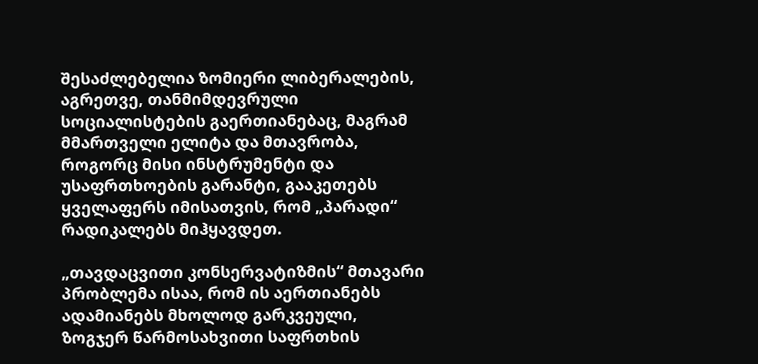შესაძლებელია ზომიერი ლიბერალების, აგრეთვე, თანმიმდევრული სოციალისტების გაერთიანებაც, მაგრამ მმართველი ელიტა და მთავრობა, როგორც მისი ინსტრუმენტი და უსაფრთხოების გარანტი, გააკეთებს ყველაფერს იმისათვის, რომ „პარადი“ რადიკალებს მიჰყავდეთ.

„თავდაცვითი კონსერვატიზმის“ მთავარი პრობლემა ისაა, რომ ის აერთიანებს ადამიანებს მხოლოდ გარკვეული, ზოგჯერ წარმოსახვითი საფრთხის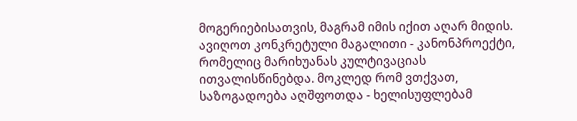მოგერიებისათვის, მაგრამ იმის იქით აღარ მიდის. ავიღოთ კონკრეტული მაგალითი - კანონპროექტი, რომელიც მარიხუანას კულტივაციას ითვალისწინებდა. მოკლედ რომ ვთქვათ, საზოგადოება აღშფოთდა - ხელისუფლებამ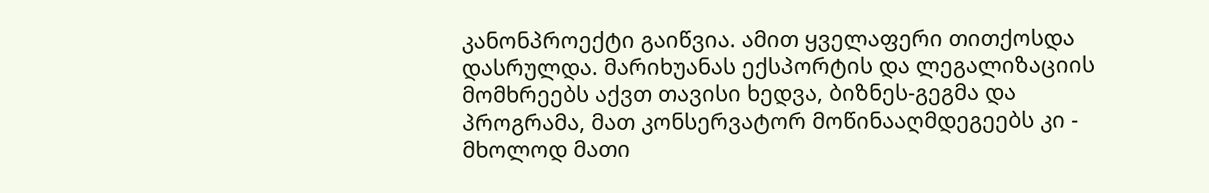კანონპროექტი გაიწვია. ამით ყველაფერი თითქოსდა დასრულდა. მარიხუანას ექსპორტის და ლეგალიზაციის მომხრეებს აქვთ თავისი ხედვა, ბიზნეს-გეგმა და პროგრამა, მათ კონსერვატორ მოწინააღმდეგეებს კი - მხოლოდ მათი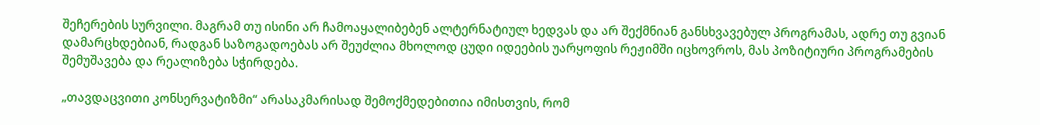შეჩერების სურვილი. მაგრამ თუ ისინი არ ჩამოაყალიბებენ ალტერნატიულ ხედვას და არ შექმნიან განსხვავებულ პროგრამას, ადრე თუ გვიან დამარცხდებიან, რადგან საზოგადოებას არ შეუძლია მხოლოდ ცუდი იდეების უარყოფის რეჟიმში იცხოვროს, მას პოზიტიური პროგრამების შემუშავება და რეალიზება სჭირდება.

„თავდაცვითი კონსერვატიზმი“ არასაკმარისად შემოქმედებითია იმისთვის, რომ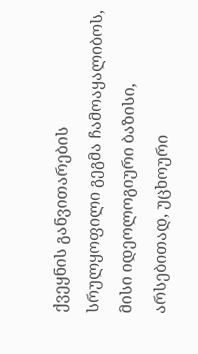ქვეყნის განვითარების სრულყოფილი გეგმა ჩამოაყალიბოს, მისი იდეოლოგიური ბაზისი, არსებითად, უცხოური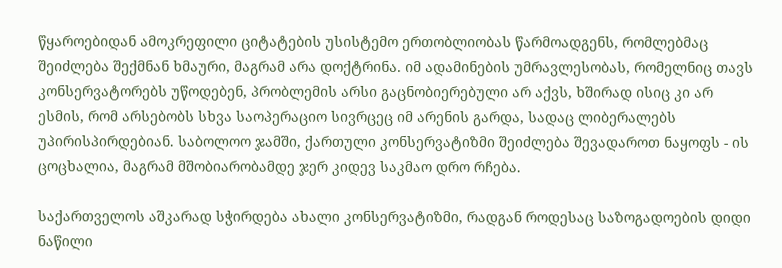წყაროებიდან ამოკრეფილი ციტატების უსისტემო ერთობლიობას წარმოადგენს, რომლებმაც შეიძლება შექმნან ხმაური, მაგრამ არა დოქტრინა. იმ ადამინების უმრავლესობას, რომელნიც თავს კონსერვატორებს უწოდებენ, პრობლემის არსი გაცნობიერებული არ აქვს, ხშირად ისიც კი არ ესმის, რომ არსებობს სხვა საოპერაციო სივრცეც იმ არენის გარდა, სადაც ლიბერალებს უპირისპირდებიან. საბოლოო ჯამში, ქართული კონსერვატიზმი შეიძლება შევადაროთ ნაყოფს - ის ცოცხალია, მაგრამ მშობიარობამდე ჯერ კიდევ საკმაო დრო რჩება.

საქართველოს აშკარად სჭირდება ახალი კონსერვატიზმი, რადგან როდესაც საზოგადოების დიდი ნაწილი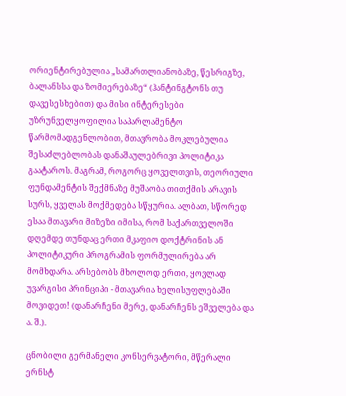ორიენტირებულია „სამართლიანობაზე, წესრიგზე, ბალანსსა და ზომიერებაზე“ (ჰანტინგტონს თუ დავესესხებით) და მისი ინტერესები უზრუნველყოფილია საპარლამენტო წარმომადგენლობით, მთავრობა მოკლებულია შესაძლებლობას დანაშაულებრივი პოლიტიკა გაატაროს. მაგრამ, როგორც ყოველთვის, თეორიული ფუნდამენტის შექმნაზე მუშაობა თითქმის არავის სურს, ყველას მოქმედება სწყურია. ალბათ, სწორედ ესაა მთავარი მიზეზი იმისა, რომ საქართველოში დღემდე თუნდაც ერთი მკაფიო დოქტრინის ან პოლიტიკური პროგრამის ფორმულირება არ მომხდარა. არსებობს მხოლოდ ერთი, ყოვლად უვარგისი პრინციპი - მთავარია ხელისუფლებაში მოვიდეთ! (დანარჩენი მერე, დანარჩენს ეშველება და ა. შ.).

ცნობილი გერმანელი კონსერვატორი, მწერალი ერნსტ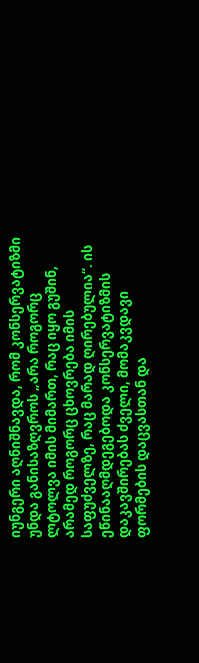იუნგერი აღნიშნავდა, რომ კონსერვატიზმი უნდა განისაზღვროს „არა როგორც ლტოლვა იმის მიმართ, რაც იყო გუშინ, არამედ როგორც ცხოვრება იმის საფუძველზე, რაც მარად ღირებულია“. ის ეწინააღმდეგებოდა კონსერვატიზმის დაკავშირებას ძველი, მომაკვდავი ფორმების დაცვასთან და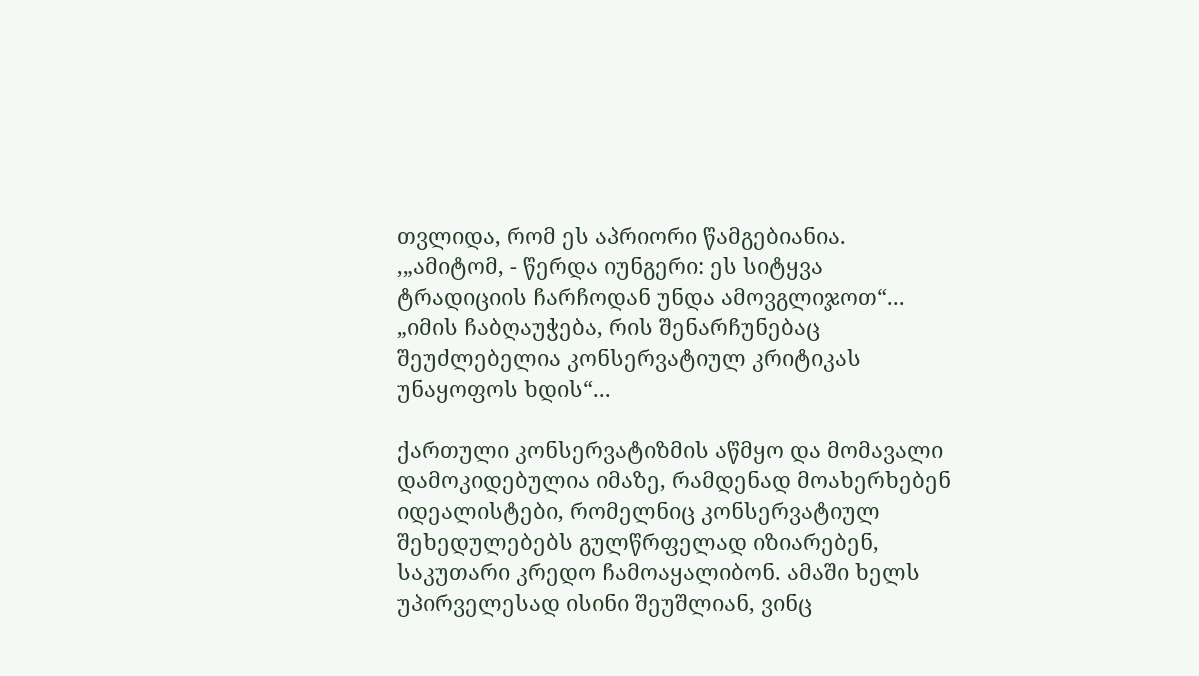თვლიდა, რომ ეს აპრიორი წამგებიანია. ,„ამიტომ, - წერდა იუნგერი: ეს სიტყვა ტრადიციის ჩარჩოდან უნდა ამოვგლიჯოთ“... „იმის ჩაბღაუჭება, რის შენარჩუნებაც შეუძლებელია კონსერვატიულ კრიტიკას უნაყოფოს ხდის“...

ქართული კონსერვატიზმის აწმყო და მომავალი დამოკიდებულია იმაზე, რამდენად მოახერხებენ იდეალისტები, რომელნიც კონსერვატიულ შეხედულებებს გულწრფელად იზიარებენ, საკუთარი კრედო ჩამოაყალიბონ. ამაში ხელს უპირველესად ისინი შეუშლიან, ვინც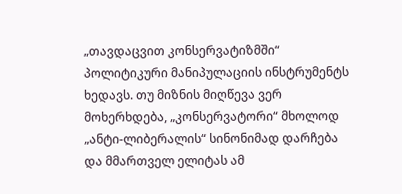„თავდაცვით კონსერვატიზმში“ პოლიტიკური მანიპულაციის ინსტრუმენტს ხედავს. თუ მიზნის მიღწევა ვერ მოხერხდება, „კონსერვატორი“ მხოლოდ „ანტი-ლიბერალის“ სინონიმად დარჩება და მმართველ ელიტას ამ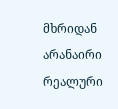მხრიდან არანაირი რეალური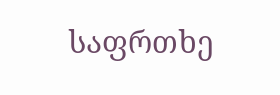საფრთხე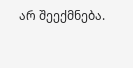არ შეექმნება.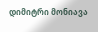დიმიტრი მონიავა